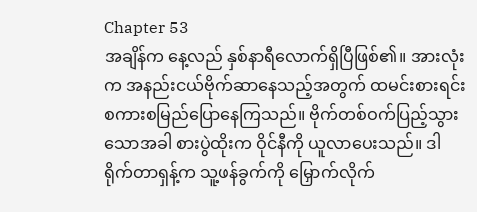Chapter 53
အချိန်က နေ့လည် နှစ်နာရီလောက်ရှိပြီဖြစ်၏။ အားလုံးက အနည်းငယ်ဗိုက်ဆာနေသည့်အတွက် ထမင်းစားရင်း စကားစမြည်ပြောနေကြသည်။ ဗိုက်တစ်ဝက်ပြည့်သွားသောအခါ စားပွဲထိုးက ဝိုင်နီကို ယူလာပေးသည်။ ဒါရိုက်တာရှန့်က သူ့ဖန်ခွက်ကို မြှောက်လိုက်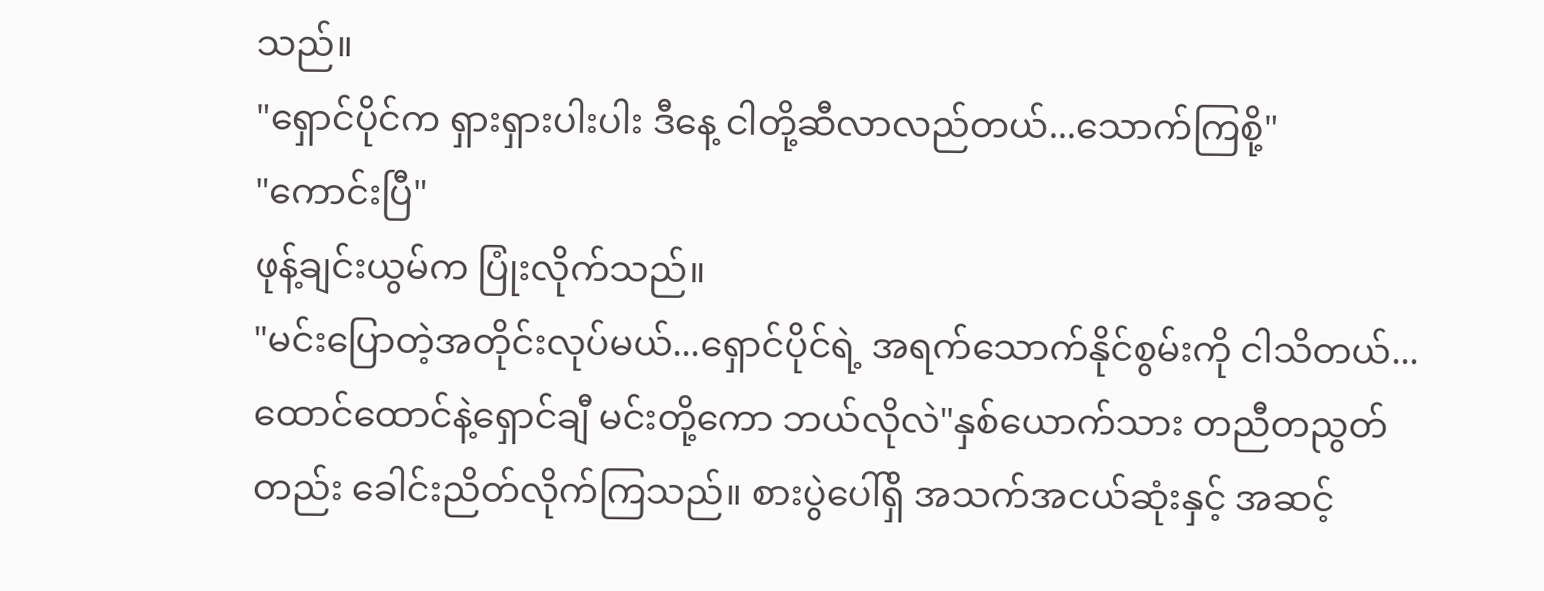သည်။
"ရှောင်ပိုင်က ရှားရှားပါးပါး ဒီနေ့ ငါတို့ဆီလာလည်တယ်...သောက်ကြစို့"
"ကောင်းပြီ"
ဖုန့်ချင်းယွမ်က ပြုံးလိုက်သည်။
"မင်းပြောတဲ့အတိုင်းလုပ်မယ်...ရှောင်ပိုင်ရဲ့ အရက်သောက်နိုင်စွမ်းကို ငါသိတယ်...ထောင်ထောင်နဲ့ရှောင်ချီ မင်းတို့ကော ဘယ်လိုလဲ"နှစ်ယောက်သား တညီတညွတ်တည်း ခေါင်းညိတ်လိုက်ကြသည်။ စားပွဲပေါ်ရှိ အသက်အငယ်ဆုံးနှင့် အဆင့်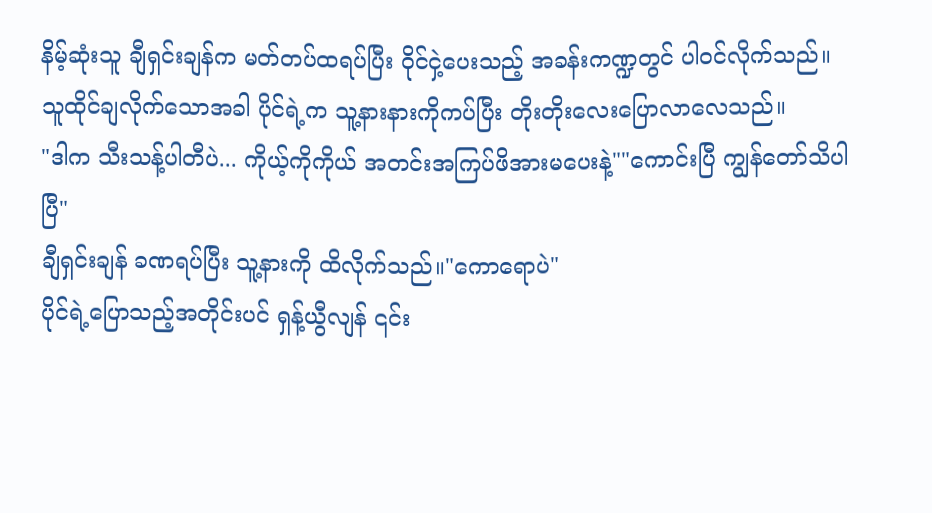နိမ့်ဆုံးသူ ချီရှင်းချန်က မတ်တပ်ထရပ်ပြီး ဝိုင်ငှဲ့ပေးသည့် အခန်းကဏ္ဍတွင် ပါဝင်လိုက်သည်။
သူထိုင်ချလိုက်သောအခါ ပိုင်ရဲ့က သူ့နားနားကိုကပ်ပြီး တိုးတိုးလေးပြောလာလေသည်။
"ဒါက သီးသန့်ပါတီပဲ... ကိုယ့်ကိုကိုယ် အတင်းအကြပ်ဖိအားမပေးနဲ့""ကောင်းပြီ ကျွန်တော်သိပါပြီ"
ချီရှင်းချန် ခဏရပ်ပြီး သူ့နားကို ထိလိုက်သည်။"ကောရောပဲ"
ပိုင်ရဲ့ပြောသည့်အတိုင်းပင် ရှန့်ယွီလျန် ၎င်း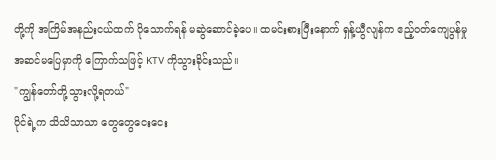တို့ကို အကြိမ်အနည်းငယ်ထက် ပိုသောက်ရန် မဆွဲဆောင်ခဲ့ပေ။ ထမင်းစားပြီးနောက် ရှန့်ယွီလျန်က ဧည့်ဝတ်ကျေပွန်မှု အဆင်မပြေမှာကို ကြောက်သဖြင့် KTV ကိုသွားခိုင်းသည်။
"ကျွန်တော်တို့သွားလို့ရတယ်"
ပိုင်ရဲ့က သိသိသာသာ တွေတွေငေးငေး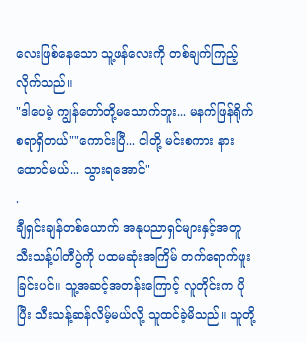လေးဖြစ်နေသော သူ့ဖန်လေးကို တစ်ချက်ကြည့်လိုက်သည်။
"ဒါပေမဲ့ ကျွန်တော်တို့မသောက်ဘူး... မနက်ဖြန်ရိုက်စရာရှိတယ်""ကောင်းပြီ... ငါတို့ မင်းစကား နားထောင်မယ်... သွားရအောင်"
.
ချီရှင်းချန်တစ်ယောက် အနုပညာရှင်များနှင့်အတူ သီးသန့်ပါတီပွဲကို ပထမဆုံးအကြိမ် တက်ရောက်ဖူးခြင်းပင်။ သူ့အဆင့်အတန်းကြောင့် လူတိုင်းက ပိုပြီး သီးသန့်ဆန်လိမ့်မယ်လို့ သူထင်ခဲ့မိသည်။ သူတို့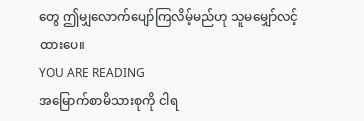တွေ ဤမျှလောက်ပျော်ကြလိမ့်မည်ဟု သူမမျှော်လင့်ထားပေ။
YOU ARE READING
အမြောက်စာမိသားစုကို ငါရ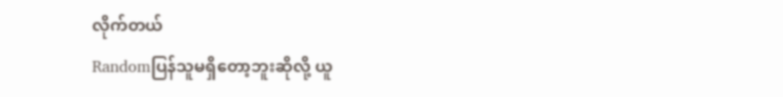လိုက်တယ်
Randomပြန်သူမရှိတော့ဘူးဆိုလို့ ယူ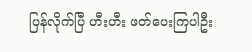ပြန်လိုက်ပြီ ဟီးဟီး ဖတ်ပေးကြပါဦး